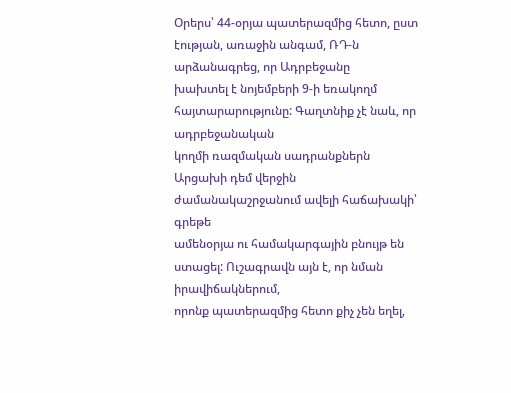Օրերս՝ 44-օրյա պատերազմից հետո, ըստ էության, առաջին անգամ, ՌԴ-ն արձանագրեց, որ Ադրբեջանը
խախտել է նոյեմբերի 9-ի եռակողմ հայտարարությունը: Գաղտնիք չէ նաև, որ ադրբեջանական
կողմի ռազմական սադրանքներն Արցախի դեմ վերջին ժամանակաշրջանում ավելի հաճախակի՝ գրեթե
ամենօրյա ու համակարգային բնույթ են ստացել: Ուշագրավն այն է, որ նման իրավիճակներում,
որոնք պատերազմից հետո քիչ չեն եղել,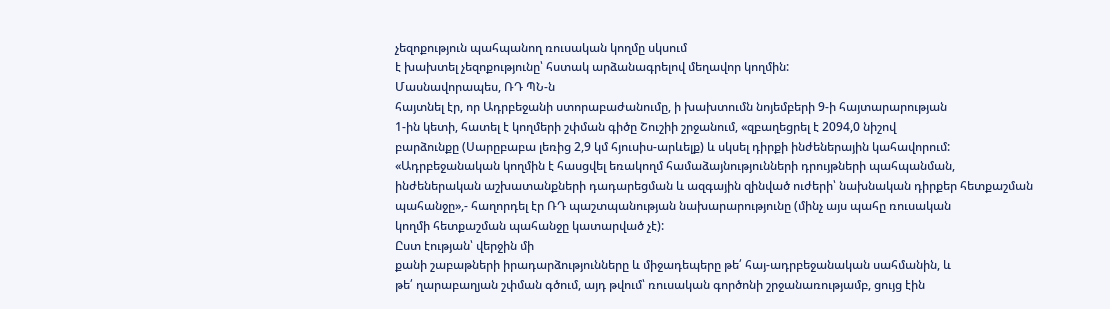չեզոքություն պահպանող ռուսական կողմը սկսում
է խախտել չեզոքությունը՝ հստակ արձանագրելով մեղավոր կողմին:
Մասնավորապես, ՌԴ ՊՆ-ն
հայտնել էր, որ Ադրբեջանի ստորաբաժանումը, ի խախտումն նոյեմբերի 9-ի հայտարարության
1-ին կետի, հատել է կողմերի շփման գիծը Շուշիի շրջանում, «զբաղեցրել է 2094,0 նիշով
բարձունքը (Սարըբաբա լեռից 2,9 կմ հյուսիս-արևելք) և սկսել դիրքի ինժեներային կահավորում:
«Ադրբեջանական կողմին է հասցվել եռակողմ համաձայնությունների դրույթների պահպանման,
ինժեներական աշխատանքների դադարեցման և ազգային զինված ուժերի՝ նախնական դիրքեր հետքաշման
պահանջը»,- հաղորդել էր ՌԴ պաշտպանության նախարարությունը (մինչ այս պահը ռուսական
կողմի հետքաշման պահանջը կատարված չէ):
Ըստ էության՝ վերջին մի
քանի շաբաթների իրադարձությունները և միջադեպերը թե՛ հայ-ադրբեջանական սահմանին, և
թե՛ ղարաբաղյան շփման գծում, այդ թվում՝ ռուսական գործոնի շրջանառությամբ, ցույց էին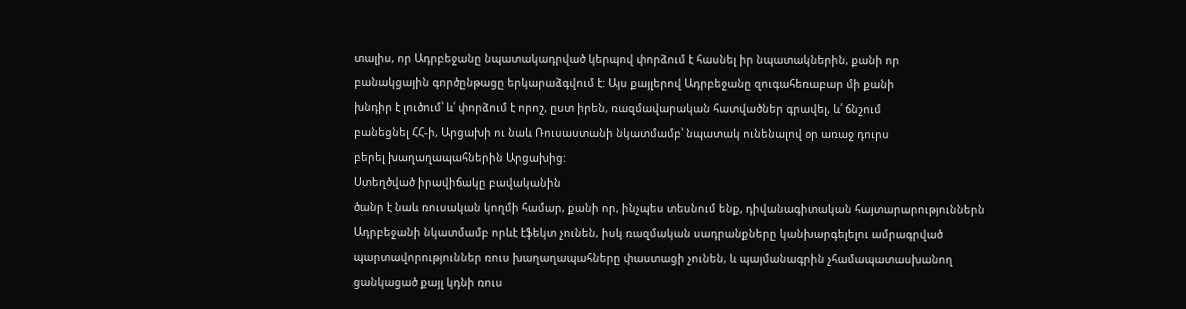տալիս, որ Ադրբեջանը նպատակադրված կերպով փորձում է հասնել իր նպատակներին, քանի որ
բանակցային գործընթացը երկարաձգվում է: Այս քայլերով Ադրբեջանը զուգահեռաբար մի քանի
խնդիր է լուծում՝ և՛ փորձում է որոշ, ըստ իրեն, ռազմավարական հատվածներ գրավել, և՛ ճնշում
բանեցնել ՀՀ-ի, Արցախի ու նաև Ռուսաստանի նկատմամբ՝ նպատակ ունենալով օր առաջ դուրս
բերել խաղաղապահներին Արցախից:
Ստեղծված իրավիճակը բավականին
ծանր է նաև ռուսական կողմի համար, քանի որ, ինչպես տեսնում ենք, դիվանագիտական հայտարարություններն
Ադրբեջանի նկատմամբ որևէ էֆեկտ չունեն, իսկ ռազմական սադրանքները կանխարգելելու ամրագրված
պարտավորություններ ռուս խաղաղապահները փաստացի չունեն, և պայմանագրին չհամապատասխանող
ցանկացած քայլ կդնի ռուս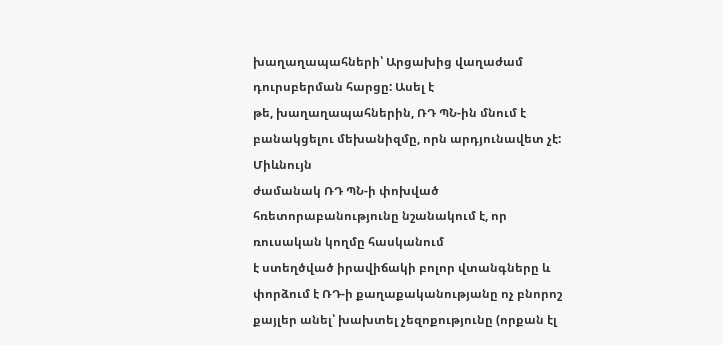խաղաղապահների՝ Արցախից վաղաժամ դուրսբերման հարցը: Ասել է
թե, խաղաղապահներին, ՌԴ ՊՆ-ին մնում է բանակցելու մեխանիզմը, որն արդյունավետ չէ: Միևնույն
ժամանակ ՌԴ ՊՆ-ի փոխված հռետորաբանությունը նշանակում է, որ ռուսական կողմը հասկանում
է ստեղծված իրավիճակի բոլոր վտանգները և փորձում է ՌԴ-ի քաղաքականությանը ոչ բնորոշ
քայլեր անել՝ խախտել չեզոքությունը (որքան էլ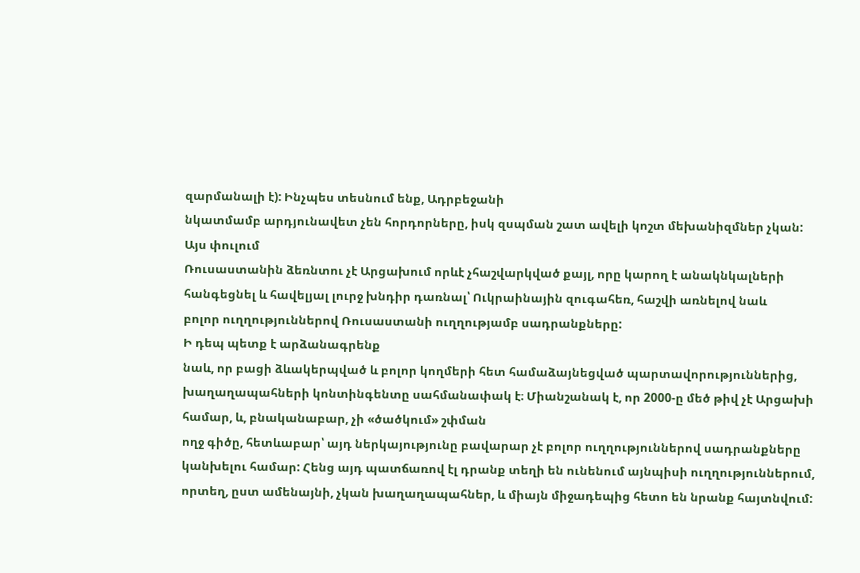զարմանալի է): Ինչպես տեսնում ենք, Ադրբեջանի
նկատմամբ արդյունավետ չեն հորդորները, իսկ զսպման շատ ավելի կոշտ մեխանիզմներ չկան:
Այս փուլում
Ռուսաստանին ձեռնտու չէ Արցախում որևէ չհաշվարկված քայլ, որը կարող է անակնկալների
հանգեցնել և հավելյալ լուրջ խնդիր դառնալ՝ Ուկրաինային զուգահեռ, հաշվի առնելով նաև
բոլոր ուղղություններով Ռուսաստանի ուղղությամբ սադրանքները:
Ի դեպ պետք է արձանագրենք
նաև, որ բացի ձևակերպված և բոլոր կողմերի հետ համաձայնեցված պարտավորություններից,
խաղաղապահների կոնտինգենտը սահմանափակ է։ Միանշանակ է, որ 2000-ը մեծ թիվ չէ Արցախի
համար, և, բնականաբար, չի «ծածկում» շփման
ողջ գիծը, հետևաբար՝ այդ ներկայությունը բավարար չէ բոլոր ուղղություններով սադրանքները
կանխելու համար: Հենց այդ պատճառով էլ դրանք տեղի են ունենում այնպիսի ուղղություններում,
որտեղ, ըստ ամենայնի, չկան խաղաղապահներ, և միայն միջադեպից հետո են նրանք հայտնվում: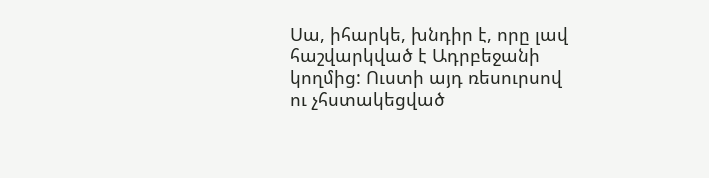Սա, իհարկե, խնդիր է, որը լավ հաշվարկված է Ադրբեջանի կողմից: Ուստի այդ ռեսուրսով
ու չհստակեցված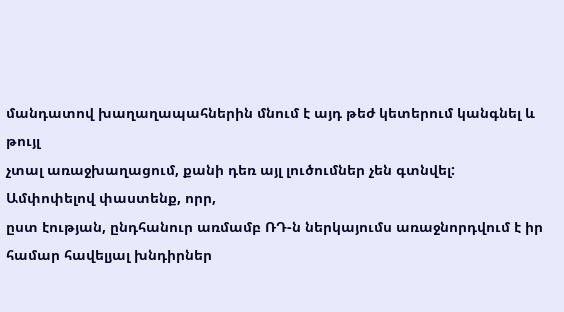մանդատով խաղաղապահներին մնում է այդ թեժ կետերում կանգնել և թույլ
չտալ առաջխաղացում, քանի դեռ այլ լուծումներ չեն գտնվել:
Ամփոփելով փաստենք, որր,
ըստ էության, ընդհանուր առմամբ ՌԴ-ն ներկայումս առաջնորդվում է իր համար հավելյալ խնդիրներ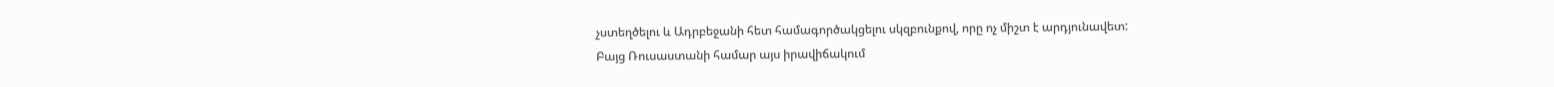չստեղծելու և Ադրբեջանի հետ համագործակցելու սկզբունքով, որը ոչ միշտ է արդյունավետ:
Բայց Ռուսաստանի համար այս իրավիճակում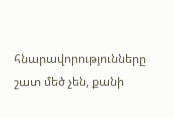հնարավորությունները շատ մեծ չեն, քանի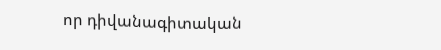որ դիվանագիտական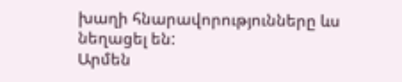խաղի հնարավորությունները ևս նեղացել են:
Արմեն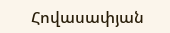Հովասափյան